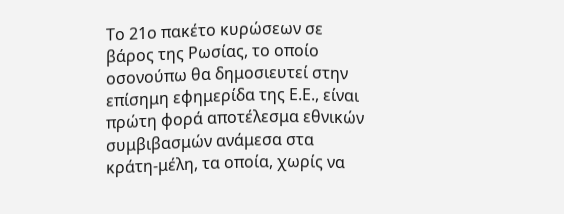Το 21ο πακέτο κυρώσεων σε βάρος της Ρωσίας, το οποίο οσονούπω θα δημοσιευτεί στην επίσημη εφημερίδα της Ε.Ε., είναι πρώτη φορά αποτέλεσμα εθνικών συμβιβασμών ανάμεσα στα κράτη-μέλη, τα οποία, χωρίς να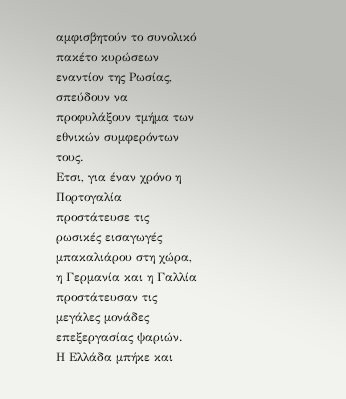αμφισβητούν το συνολικό πακέτο κυρώσεων εναντίον της Ρωσίας, σπεύδουν να προφυλάξουν τμήμα των εθνικών συμφερόντων τους.
Ετσι, για έναν χρόνο η Πορτογαλία προστάτευσε τις ρωσικές εισαγωγές μπακαλιάρου στη χώρα, η Γερμανία και η Γαλλία προστάτευσαν τις μεγάλες μονάδες επεξεργασίας ψαριών.
Η Ελλάδα μπήκε και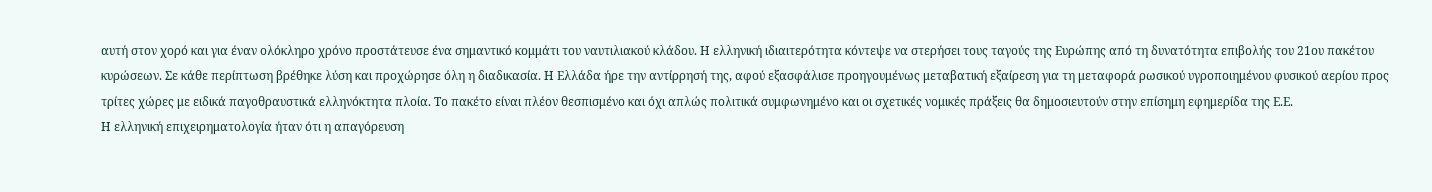αυτή στον χορό και για έναν ολόκληρο χρόνο προστάτευσε ένα σημαντικό κομμάτι του ναυτιλιακού κλάδου. Η ελληνική ιδιαιτερότητα κόντεψε να στερήσει τους ταγούς της Ευρώπης από τη δυνατότητα επιβολής του 21ου πακέτου κυρώσεων. Σε κάθε περίπτωση βρέθηκε λύση και προχώρησε όλη η διαδικασία. Η Ελλάδα ήρε την αντίρρησή της, αφού εξασφάλισε προηγουμένως μεταβατική εξαίρεση για τη μεταφορά ρωσικού υγροποιημένου φυσικού αερίου προς τρίτες χώρες με ειδικά παγοθραυστικά ελληνόκτητα πλοία. Το πακέτο είναι πλέον θεσπισμένο και όχι απλώς πολιτικά συμφωνημένο και οι σχετικές νομικές πράξεις θα δημοσιευτούν στην επίσημη εφημερίδα της Ε.Ε.
Η ελληνική επιχειρηματολογία ήταν ότι η απαγόρευση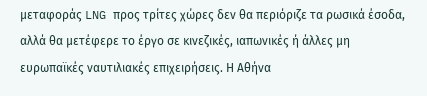μεταφοράς LNG προς τρίτες χώρες δεν θα περιόριζε τα ρωσικά έσοδα, αλλά θα μετέφερε το έργο σε κινεζικές, ιαπωνικές ή άλλες μη ευρωπαϊκές ναυτιλιακές επιχειρήσεις. Η Αθήνα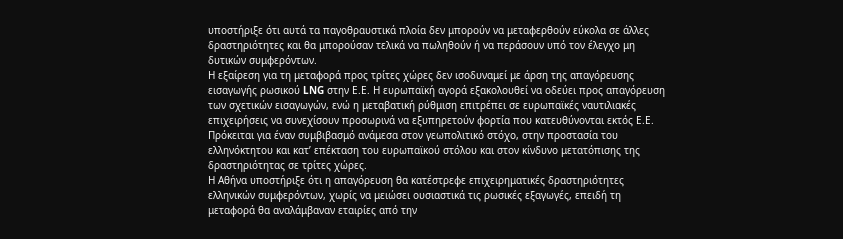υποστήριξε ότι αυτά τα παγοθραυστικά πλοία δεν μπορούν να μεταφερθούν εύκολα σε άλλες δραστηριότητες και θα μπορούσαν τελικά να πωληθούν ή να περάσουν υπό τον έλεγχο μη δυτικών συμφερόντων.
Η εξαίρεση για τη μεταφορά προς τρίτες χώρες δεν ισοδυναμεί με άρση της απαγόρευσης εισαγωγής ρωσικού LNG στην Ε.Ε. Η ευρωπαϊκή αγορά εξακολουθεί να οδεύει προς απαγόρευση των σχετικών εισαγωγών, ενώ η μεταβατική ρύθμιση επιτρέπει σε ευρωπαϊκές ναυτιλιακές επιχειρήσεις να συνεχίσουν προσωρινά να εξυπηρετούν φορτία που κατευθύνονται εκτός Ε.Ε. Πρόκειται για έναν συμβιβασμό ανάμεσα στον γεωπολιτικό στόχο, στην προστασία του ελληνόκτητου και κατ’ επέκταση του ευρωπαϊκού στόλου και στον κίνδυνο μετατόπισης της δραστηριότητας σε τρίτες χώρες.
Η Αθήνα υποστήριξε ότι η απαγόρευση θα κατέστρεφε επιχειρηματικές δραστηριότητες ελληνικών συμφερόντων, χωρίς να μειώσει ουσιαστικά τις ρωσικές εξαγωγές, επειδή τη μεταφορά θα αναλάμβαναν εταιρίες από την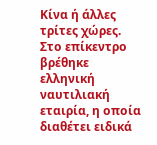Κίνα ή άλλες τρίτες χώρες.
Στο επίκεντρο βρέθηκε ελληνική ναυτιλιακή εταιρία, η οποία διαθέτει ειδικά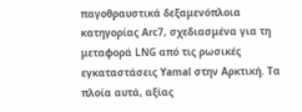παγοθραυστικά δεξαμενόπλοια κατηγορίας Arc7, σχεδιασμένα για τη μεταφορά LNG από τις ρωσικές εγκαταστάσεις Yamal στην Αρκτική. Τα πλοία αυτά, αξίας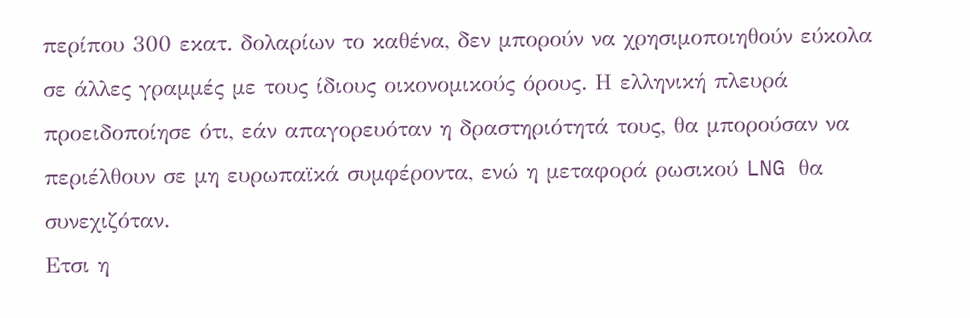περίπου 300 εκατ. δολαρίων το καθένα, δεν μπορούν να χρησιμοποιηθούν εύκολα σε άλλες γραμμές με τους ίδιους οικονομικούς όρους. Η ελληνική πλευρά προειδοποίησε ότι, εάν απαγορευόταν η δραστηριότητά τους, θα μπορούσαν να περιέλθουν σε μη ευρωπαϊκά συμφέροντα, ενώ η μεταφορά ρωσικού LNG θα συνεχιζόταν.
Ετσι η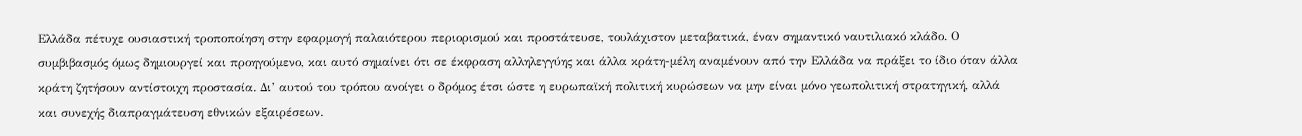Ελλάδα πέτυχε ουσιαστική τροποποίηση στην εφαρμογή παλαιότερου περιορισμού και προστάτευσε, τουλάχιστον μεταβατικά, έναν σημαντικό ναυτιλιακό κλάδο. Ο συμβιβασμός όμως δημιουργεί και προηγούμενο, και αυτό σημαίνει ότι σε έκφραση αλληλεγγύης και άλλα κράτη-μέλη αναμένουν από την Ελλάδα να πράξει το ίδιο όταν άλλα κράτη ζητήσουν αντίστοιχη προστασία. Δι’ αυτού του τρόπου ανοίγει ο δρόμος έτσι ώστε η ευρωπαϊκή πολιτική κυρώσεων να μην είναι μόνο γεωπολιτική στρατηγική, αλλά και συνεχής διαπραγμάτευση εθνικών εξαιρέσεων.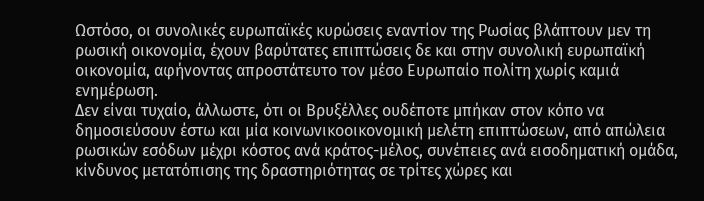Ωστόσο, οι συνολικές ευρωπαϊκές κυρώσεις εναντίον της Ρωσίας βλάπτουν μεν τη ρωσική οικονομία, έχουν βαρύτατες επιπτώσεις δε και στην συνολική ευρωπαϊκή οικονομία, αφήνοντας απροστάτευτο τον μέσο Ευρωπαίο πολίτη χωρίς καμιά ενημέρωση.
Δεν είναι τυχαίο, άλλωστε, ότι οι Βρυξέλλες ουδέποτε μπήκαν στον κόπο να δημοσιεύσουν έστω και μία κοινωνικοοικονομική μελέτη επιπτώσεων, από απώλεια ρωσικών εσόδων μέχρι κόστος ανά κράτος-μέλος, συνέπειες ανά εισοδηματική ομάδα, κίνδυνος μετατόπισης της δραστηριότητας σε τρίτες χώρες και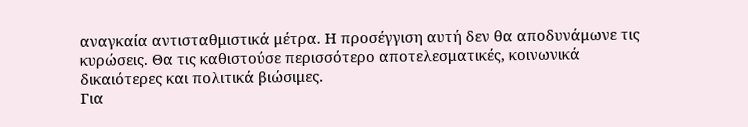αναγκαία αντισταθμιστικά μέτρα. Η προσέγγιση αυτή δεν θα αποδυνάμωνε τις κυρώσεις. Θα τις καθιστούσε περισσότερο αποτελεσματικές, κοινωνικά δικαιότερες και πολιτικά βιώσιμες.
Για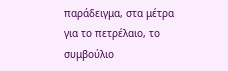παράδειγμα, στα μέτρα για το πετρέλαιο, το συμβούλιο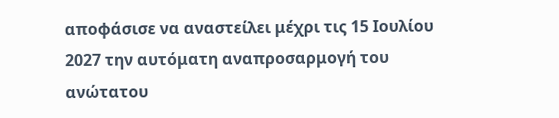αποφάσισε να αναστείλει μέχρι τις 15 Ιουλίου 2027 την αυτόματη αναπροσαρμογή του ανώτατου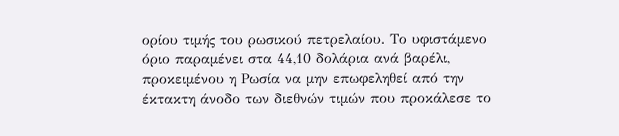ορίου τιμής του ρωσικού πετρελαίου. Το υφιστάμενο όριο παραμένει στα 44,10 δολάρια ανά βαρέλι, προκειμένου η Ρωσία να μην επωφεληθεί από την έκτακτη άνοδο των διεθνών τιμών που προκάλεσε το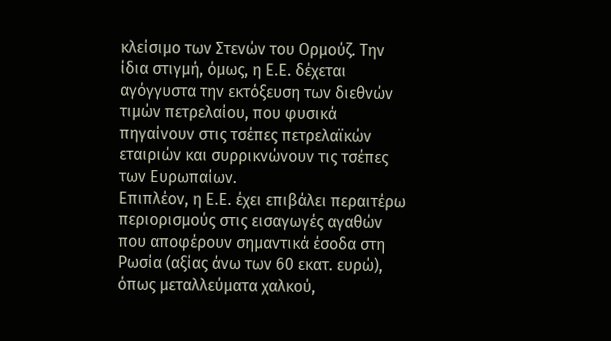κλείσιμο των Στενών του Ορμούζ. Την ίδια στιγμή, όμως, η Ε.Ε. δέχεται αγόγγυστα την εκτόξευση των διεθνών τιμών πετρελαίου, που φυσικά πηγαίνουν στις τσέπες πετρελαϊκών εταιριών και συρρικνώνουν τις τσέπες των Ευρωπαίων.
Επιπλέον, η Ε.Ε. έχει επιβάλει περαιτέρω περιορισμούς στις εισαγωγές αγαθών που αποφέρουν σημαντικά έσοδα στη Ρωσία (αξίας άνω των 60 εκατ. ευρώ), όπως μεταλλεύματα χαλκού,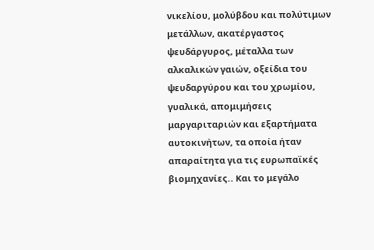νικελίου, μολύβδου και πολύτιμων μετάλλων, ακατέργαστος ψευδάργυρος, μέταλλα των αλκαλικών γαιών, οξείδια του ψευδαργύρου και του χρωμίου, γυαλικά, απομιμήσεις μαργαριταριών και εξαρτήματα αυτοκινήτων, τα οποία ήταν απαραίτητα για τις ευρωπαϊκές βιομηχανίες.. Και το μεγάλο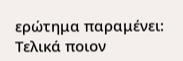ερώτημα παραμένει: Τελικά ποιον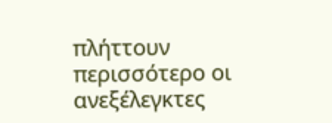πλήττουν περισσότερο οι ανεξέλεγκτες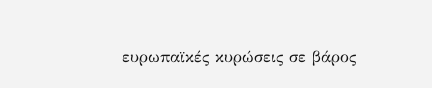ευρωπαϊκές κυρώσεις σε βάρος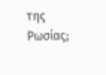της Ρωσίας;